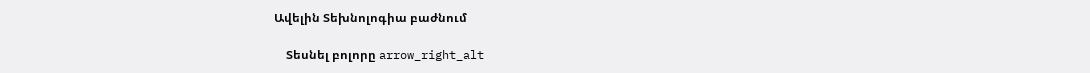Ավելին Տեխնոլոգիա բաժնում

    Տեսնել բոլորը arrow_right_alt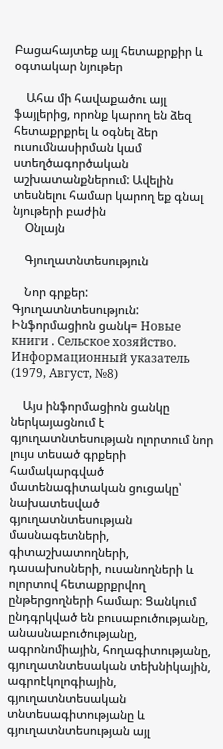Բացահայտեք այլ հետաքրքիր և օգտակար նյութեր

    Ահա մի հավաքածու այլ ֆայլերից, որոնք կարող են ձեզ հետաքրքրել և օգնել ձեր ուսումնասիրման կամ ստեղծագործական աշխատանքներում: Ավելին տեսնելու համար կարող եք գնալ նյութերի բաժին
    Օնլայն

    Գյուղատնտեսություն

    Նոր գրքեր: Գյուղատնտեսություն: Ինֆորմացիոն ցանկ= Новые книги . Сельское хозяйство. Информационный указатель (1979, Август, №8)

    Այս ինֆորմացիոն ցանկը ներկայացնում է գյուղատնտեսության ոլորտում նոր լույս տեսած գրքերի համակարգված մատենագիտական ցուցակը՝ նախատեսված գյուղատնտեսության մասնագետների, գիտաշխատողների, դասախոսների, ուսանողների և ոլորտով հետաքրքրվող ընթերցողների համար։ Ցանկում ընդգրկված են բուսաբուծությանը, անասնաբուծությանը, ագրոնոմիային, հողագիտությանը, գյուղատնտեսական տեխնիկային, ագրոէկոլոգիային, գյուղատնտեսական տնտեսագիտությանը և գյուղատնտեսության այլ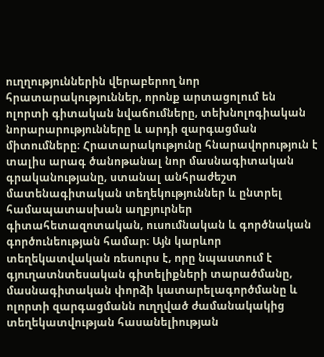ուղղություններին վերաբերող նոր հրատարակություններ, որոնք արտացոլում են ոլորտի գիտական նվաճումները, տեխնոլոգիական նորարարությունները և արդի զարգացման միտումները։ Հրատարակությունը հնարավորություն է տալիս արագ ծանոթանալ նոր մասնագիտական գրականությանը, ստանալ անհրաժեշտ մատենագիտական տեղեկություններ և ընտրել համապատասխան աղբյուրներ գիտահետազոտական, ուսումնական և գործնական գործունեության համար։ Այն կարևոր տեղեկատվական ռեսուրս է, որը նպաստում է գյուղատնտեսական գիտելիքների տարածմանը, մասնագիտական փորձի կատարելագործմանը և ոլորտի զարգացմանն ուղղված ժամանակակից տեղեկատվության հասանելիության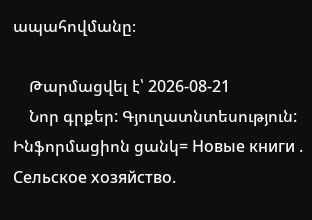ապահովմանը։

    Թարմացվել է՝ 2026-08-21
    Նոր գրքեր: Գյուղատնտեսություն: Ինֆորմացիոն ցանկ= Новые книги . Сельское хозяйство.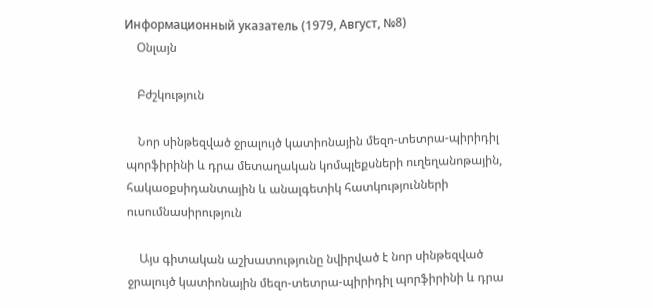Информационный указатель (1979, Август, №8)
    Օնլայն

    Բժշկություն

    Նոր սինթեզված ջրալույծ կատիոնային մեզո-տետրա-պիրիդիլ պորֆիրինի և դրա մետաղական կոմպլեքսների ուղեղանոթային, հակաօքսիդանտային և անալգետիկ հատկությունների ուսումնասիրություն

    Այս գիտական աշխատությունը նվիրված է նոր սինթեզված ջրալույծ կատիոնային մեզո-տետրա-պիրիդիլ պորֆիրինի և դրա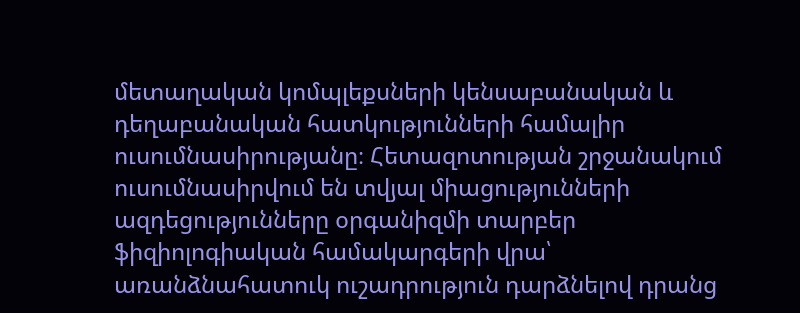մետաղական կոմպլեքսների կենսաբանական և դեղաբանական հատկությունների համալիր ուսումնասիրությանը։ Հետազոտության շրջանակում ուսումնասիրվում են տվյալ միացությունների ազդեցությունները օրգանիզմի տարբեր ֆիզիոլոգիական համակարգերի վրա՝ առանձնահատուկ ուշադրություն դարձնելով դրանց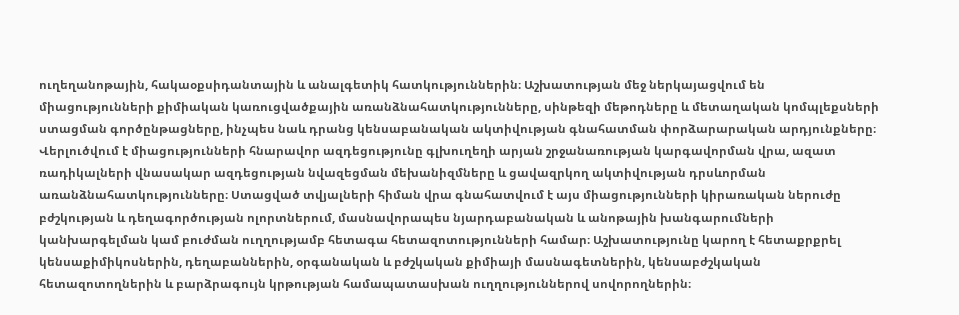ուղեղանոթային, հակաօքսիդանտային և անալգետիկ հատկություններին։ Աշխատության մեջ ներկայացվում են միացությունների քիմիական կառուցվածքային առանձնահատկությունները, սինթեզի մեթոդները և մետաղական կոմպլեքսների ստացման գործընթացները, ինչպես նաև դրանց կենսաբանական ակտիվության գնահատման փորձարարական արդյունքները։ Վերլուծվում է միացությունների հնարավոր ազդեցությունը գլխուղեղի արյան շրջանառության կարգավորման վրա, ազատ ռադիկալների վնասակար ազդեցության նվազեցման մեխանիզմները և ցավազրկող ակտիվության դրսևորման առանձնահատկությունները։ Ստացված տվյալների հիման վրա գնահատվում է այս միացությունների կիրառական ներուժը բժշկության և դեղագործության ոլորտներում, մասնավորապես նյարդաբանական և անոթային խանգարումների կանխարգելման կամ բուժման ուղղությամբ հետագա հետազոտությունների համար։ Աշխատությունը կարող է հետաքրքրել կենսաքիմիկոսներին, դեղաբաններին, օրգանական և բժշկական քիմիայի մասնագետներին, կենսաբժշկական հետազոտողներին և բարձրագույն կրթության համապատասխան ուղղություններով սովորողներին։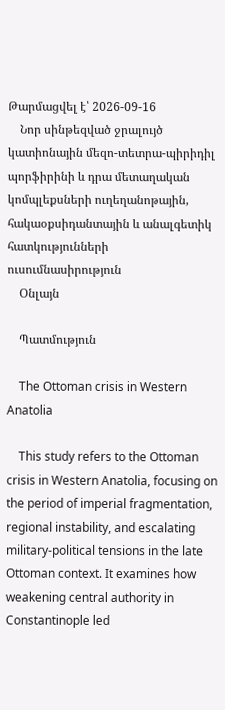Թարմացվել է՝ 2026-09-16
    Նոր սինթեզված ջրալույծ կատիոնային մեզո-տետրա-պիրիդիլ պորֆիրինի և դրա մետաղական կոմպլեքսների ուղեղանոթային, հակաօքսիդանտային և անալգետիկ հատկությունների ուսումնասիրություն
    Օնլայն

    Պատմություն

    The Ottoman crisis in Western Anatolia

    This study refers to the Ottoman crisis in Western Anatolia, focusing on the period of imperial fragmentation, regional instability, and escalating military-political tensions in the late Ottoman context. It examines how weakening central authority in Constantinople led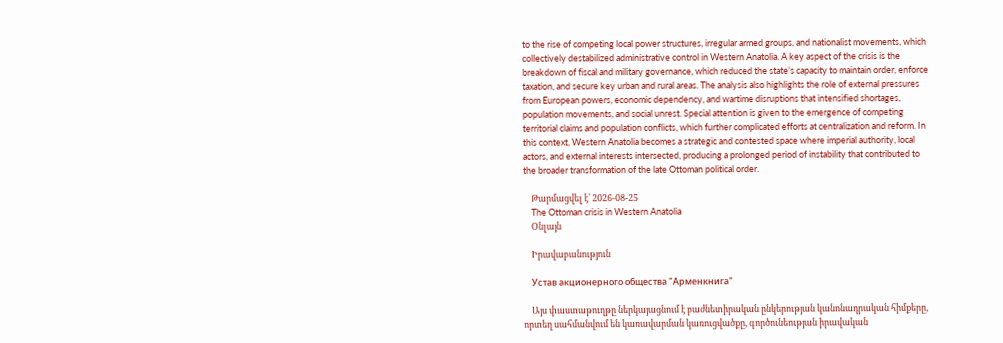to the rise of competing local power structures, irregular armed groups, and nationalist movements, which collectively destabilized administrative control in Western Anatolia. A key aspect of the crisis is the breakdown of fiscal and military governance, which reduced the state’s capacity to maintain order, enforce taxation, and secure key urban and rural areas. The analysis also highlights the role of external pressures from European powers, economic dependency, and wartime disruptions that intensified shortages, population movements, and social unrest. Special attention is given to the emergence of competing territorial claims and population conflicts, which further complicated efforts at centralization and reform. In this context, Western Anatolia becomes a strategic and contested space where imperial authority, local actors, and external interests intersected, producing a prolonged period of instability that contributed to the broader transformation of the late Ottoman political order.

    Թարմացվել է՝ 2026-08-25
    The Ottoman crisis in Western Anatolia
    Օնլայն

    Իրավաբանություն

    Устав акционерного общества "Арменкнига"

    Այս փաստաթուղթը ներկայացնում է բաժնետիրական ընկերության կանոնադրական հիմքերը, որտեղ սահմանվում են կառավարման կառուցվածքը, գործունեության իրավական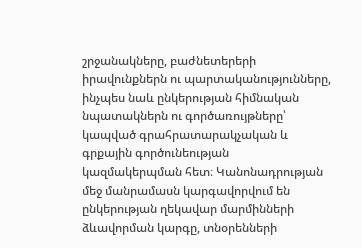շրջանակները, բաժնետերերի իրավունքներն ու պարտականությունները, ինչպես նաև ընկերության հիմնական նպատակներն ու գործառույթները՝ կապված գրահրատարակչական և գրքային գործունեության կազմակերպման հետ։ Կանոնադրության մեջ մանրամասն կարգավորվում են ընկերության ղեկավար մարմինների ձևավորման կարգը, տնօրենների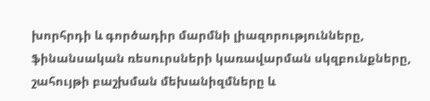խորհրդի և գործադիր մարմնի լիազորությունները, ֆինանսական ռեսուրսների կառավարման սկզբունքները, շահույթի բաշխման մեխանիզմները և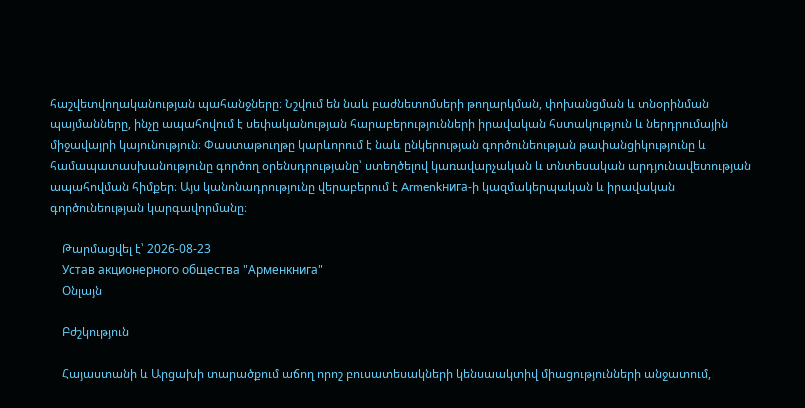հաշվետվողականության պահանջները։ Նշվում են նաև բաժնետոմսերի թողարկման, փոխանցման և տնօրինման պայմանները, ինչը ապահովում է սեփականության հարաբերությունների իրավական հստակություն և ներդրումային միջավայրի կայունություն։ Փաստաթուղթը կարևորում է նաև ընկերության գործունեության թափանցիկությունը և համապատասխանությունը գործող օրենսդրությանը՝ ստեղծելով կառավարչական և տնտեսական արդյունավետության ապահովման հիմքեր։ Այս կանոնադրությունը վերաբերում է Armenkнига-ի կազմակերպական և իրավական գործունեության կարգավորմանը։

    Թարմացվել է՝ 2026-08-23
    Устав акционерного общества "Арменкнига"
    Օնլայն

    Բժշկություն

    Հայաստանի և Արցախի տարածքում աճող որոշ բուսատեսակների կենսաակտիվ միացությունների անջատում,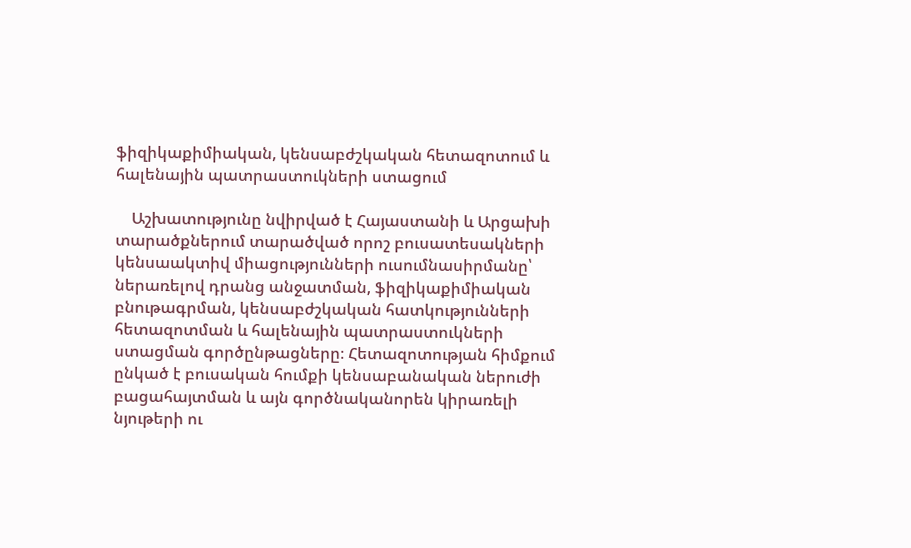ֆիզիկաքիմիական, կենսաբժշկական հետազոտում և հալենային պատրաստուկների ստացում

    Աշխատությունը նվիրված է Հայաստանի և Արցախի տարածքներում տարածված որոշ բուսատեսակների կենսաակտիվ միացությունների ուսումնասիրմանը՝ ներառելով դրանց անջատման, ֆիզիկաքիմիական բնութագրման, կենսաբժշկական հատկությունների հետազոտման և հալենային պատրաստուկների ստացման գործընթացները։ Հետազոտության հիմքում ընկած է բուսական հումքի կենսաբանական ներուժի բացահայտման և այն գործնականորեն կիրառելի նյութերի ու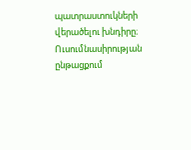պատրաստուկների վերածելու խնդիրը։ Ուսումնասիրության ընթացքում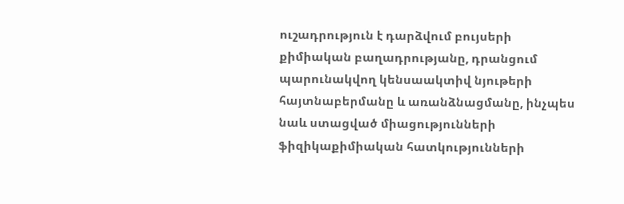ուշադրություն է դարձվում բույսերի քիմիական բաղադրությանը, դրանցում պարունակվող կենսաակտիվ նյութերի հայտնաբերմանը և առանձնացմանը, ինչպես նաև ստացված միացությունների ֆիզիկաքիմիական հատկությունների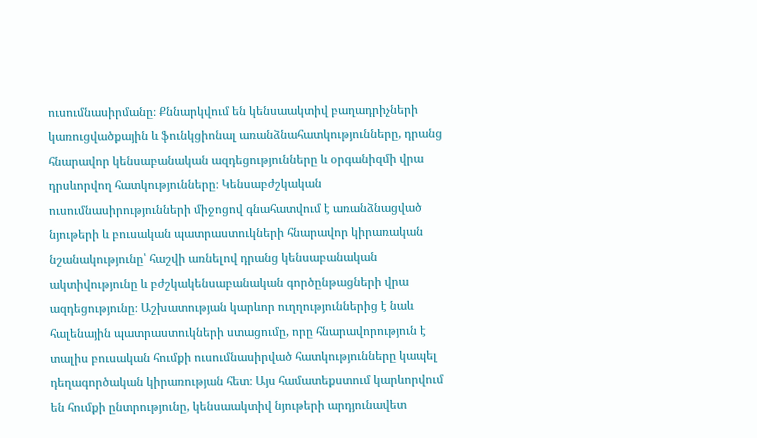ուսումնասիրմանը։ Քննարկվում են կենսաակտիվ բաղադրիչների կառուցվածքային և ֆունկցիոնալ առանձնահատկությունները, դրանց հնարավոր կենսաբանական ազդեցությունները և օրգանիզմի վրա դրսևորվող հատկությունները։ Կենսաբժշկական ուսումնասիրությունների միջոցով գնահատվում է առանձնացված նյութերի և բուսական պատրաստուկների հնարավոր կիրառական նշանակությունը՝ հաշվի առնելով դրանց կենսաբանական ակտիվությունը և բժշկակենսաբանական գործընթացների վրա ազդեցությունը։ Աշխատության կարևոր ուղղություններից է նաև հալենային պատրաստուկների ստացումը, որը հնարավորություն է տալիս բուսական հումքի ուսումնասիրված հատկությունները կապել դեղագործական կիրառության հետ։ Այս համատեքստում կարևորվում են հումքի ընտրությունը, կենսաակտիվ նյութերի արդյունավետ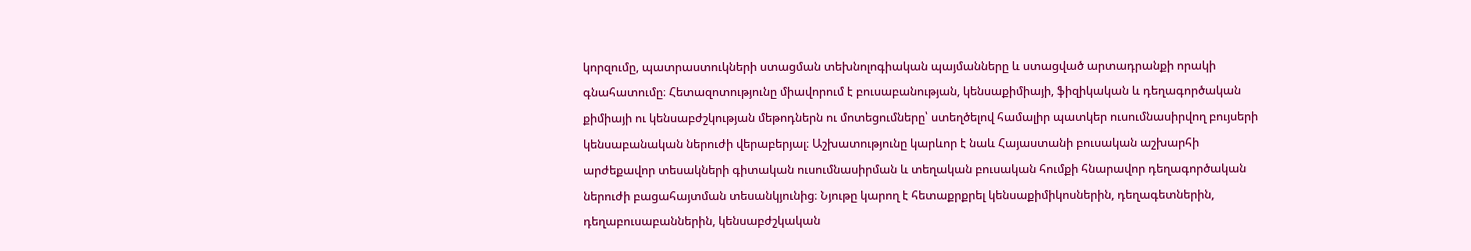կորզումը, պատրաստուկների ստացման տեխնոլոգիական պայմանները և ստացված արտադրանքի որակի գնահատումը։ Հետազոտությունը միավորում է բուսաբանության, կենսաքիմիայի, ֆիզիկական և դեղագործական քիմիայի ու կենսաբժշկության մեթոդներն ու մոտեցումները՝ ստեղծելով համալիր պատկեր ուսումնասիրվող բույսերի կենսաբանական ներուժի վերաբերյալ։ Աշխատությունը կարևոր է նաև Հայաստանի բուսական աշխարհի արժեքավոր տեսակների գիտական ուսումնասիրման և տեղական բուսական հումքի հնարավոր դեղագործական ներուժի բացահայտման տեսանկյունից։ Նյութը կարող է հետաքրքրել կենսաքիմիկոսներին, դեղագետներին, դեղաբուսաբաններին, կենսաբժշկական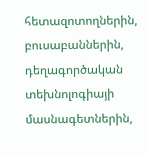հետազոտողներին, բուսաբաններին, դեղագործական տեխնոլոգիայի մասնագետներին,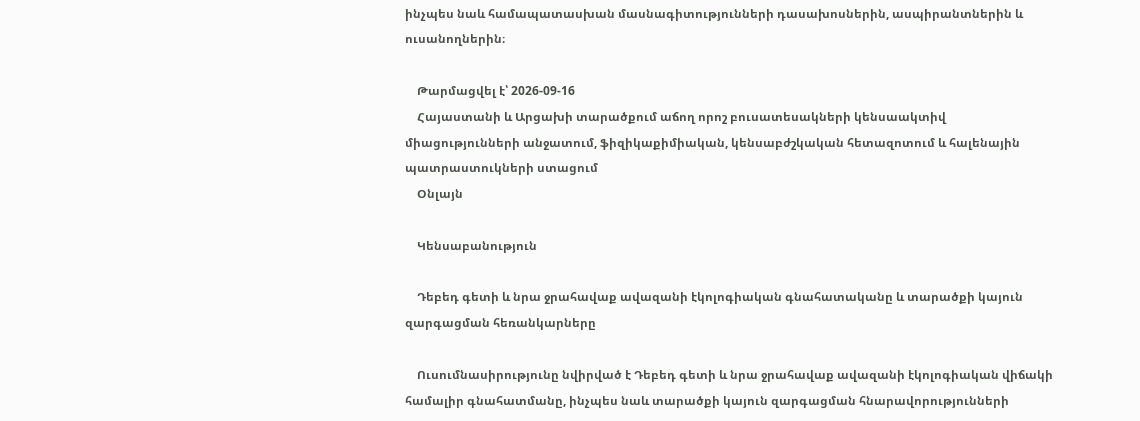ինչպես նաև համապատասխան մասնագիտությունների դասախոսներին, ասպիրանտներին և ուսանողներին։

    Թարմացվել է՝ 2026-09-16
    Հայաստանի և Արցախի տարածքում աճող որոշ բուսատեսակների կենսաակտիվ միացությունների անջատում, ֆիզիկաքիմիական, կենսաբժշկական հետազոտում և հալենային պատրաստուկների ստացում
    Օնլայն

    Կենսաբանություն

    Դեբեդ գետի և նրա ջրահավաք ավազանի էկոլոգիական գնահատականը և տարածքի կայուն զարգացման հեռանկարները

    Ուսումնասիրությունը նվիրված է Դեբեդ գետի և նրա ջրահավաք ավազանի էկոլոգիական վիճակի համալիր գնահատմանը, ինչպես նաև տարածքի կայուն զարգացման հնարավորությունների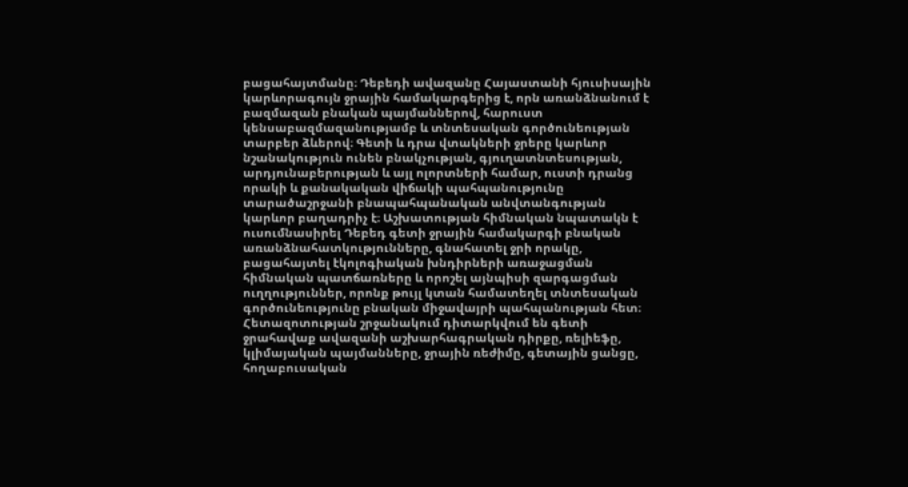բացահայտմանը։ Դեբեդի ավազանը Հայաստանի հյուսիսային կարևորագույն ջրային համակարգերից է, որն առանձնանում է բազմազան բնական պայմաններով, հարուստ կենսաբազմազանությամբ և տնտեսական գործունեության տարբեր ձևերով։ Գետի և դրա վտակների ջրերը կարևոր նշանակություն ունեն բնակչության, գյուղատնտեսության, արդյունաբերության և այլ ոլորտների համար, ուստի դրանց որակի և քանակական վիճակի պահպանությունը տարածաշրջանի բնապահպանական անվտանգության կարևոր բաղադրիչ է։ Աշխատության հիմնական նպատակն է ուսումնասիրել Դեբեդ գետի ջրային համակարգի բնական առանձնահատկությունները, գնահատել ջրի որակը, բացահայտել էկոլոգիական խնդիրների առաջացման հիմնական պատճառները և որոշել այնպիսի զարգացման ուղղություններ, որոնք թույլ կտան համատեղել տնտեսական գործունեությունը բնական միջավայրի պահպանության հետ։ Հետազոտության շրջանակում դիտարկվում են գետի ջրահավաք ավազանի աշխարհագրական դիրքը, ռելիեֆը, կլիմայական պայմանները, ջրային ռեժիմը, գետային ցանցը, հողաբուսական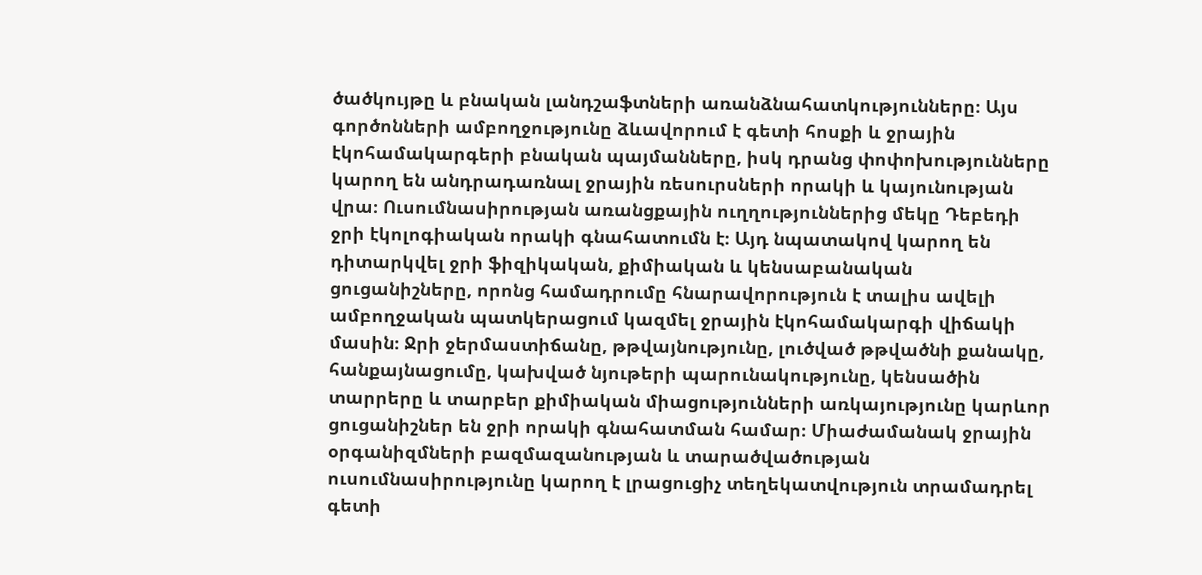ծածկույթը և բնական լանդշաֆտների առանձնահատկությունները։ Այս գործոնների ամբողջությունը ձևավորում է գետի հոսքի և ջրային էկոհամակարգերի բնական պայմանները, իսկ դրանց փոփոխությունները կարող են անդրադառնալ ջրային ռեսուրսների որակի և կայունության վրա։ Ուսումնասիրության առանցքային ուղղություններից մեկը Դեբեդի ջրի էկոլոգիական որակի գնահատումն է։ Այդ նպատակով կարող են դիտարկվել ջրի ֆիզիկական, քիմիական և կենսաբանական ցուցանիշները, որոնց համադրումը հնարավորություն է տալիս ավելի ամբողջական պատկերացում կազմել ջրային էկոհամակարգի վիճակի մասին։ Ջրի ջերմաստիճանը, թթվայնությունը, լուծված թթվածնի քանակը, հանքայնացումը, կախված նյութերի պարունակությունը, կենսածին տարրերը և տարբեր քիմիական միացությունների առկայությունը կարևոր ցուցանիշներ են ջրի որակի գնահատման համար։ Միաժամանակ ջրային օրգանիզմների բազմազանության և տարածվածության ուսումնասիրությունը կարող է լրացուցիչ տեղեկատվություն տրամադրել գետի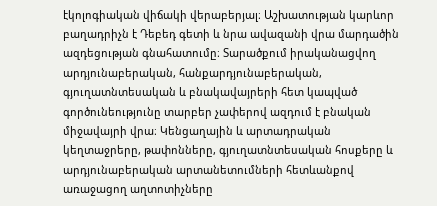էկոլոգիական վիճակի վերաբերյալ։ Աշխատության կարևոր բաղադրիչն է Դեբեդ գետի և նրա ավազանի վրա մարդածին ազդեցության գնահատումը։ Տարածքում իրականացվող արդյունաբերական, հանքարդյունաբերական, գյուղատնտեսական և բնակավայրերի հետ կապված գործունեությունը տարբեր չափերով ազդում է բնական միջավայրի վրա։ Կենցաղային և արտադրական կեղտաջրերը, թափոնները, գյուղատնտեսական հոսքերը և արդյունաբերական արտանետումների հետևանքով առաջացող աղտոտիչները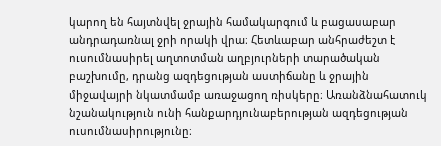կարող են հայտնվել ջրային համակարգում և բացասաբար անդրադառնալ ջրի որակի վրա։ Հետևաբար անհրաժեշտ է ուսումնասիրել աղտոտման աղբյուրների տարածական բաշխումը, դրանց ազդեցության աստիճանը և ջրային միջավայրի նկատմամբ առաջացող ռիսկերը։ Առանձնահատուկ նշանակություն ունի հանքարդյունաբերության ազդեցության ուսումնասիրությունը։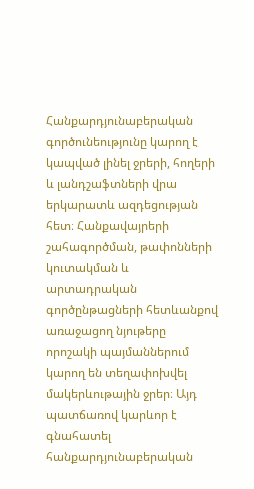Հանքարդյունաբերական գործունեությունը կարող է կապված լինել ջրերի, հողերի և լանդշաֆտների վրա երկարատև ազդեցության հետ։ Հանքավայրերի շահագործման, թափոնների կուտակման և արտադրական գործընթացների հետևանքով առաջացող նյութերը որոշակի պայմաններում կարող են տեղափոխվել մակերևութային ջրեր։ Այդ պատճառով կարևոր է գնահատել հանքարդյունաբերական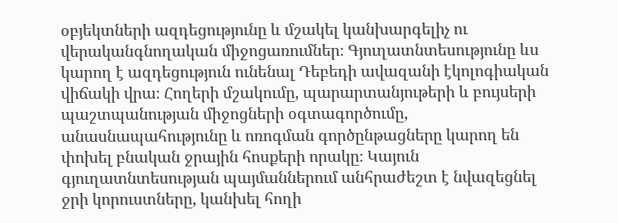օբյեկտների ազդեցությունը և մշակել կանխարգելիչ ու վերականգնողական միջոցառումներ։ Գյուղատնտեսությունը ևս կարող է ազդեցություն ունենալ Դեբեդի ավազանի էկոլոգիական վիճակի վրա։ Հողերի մշակումը, պարարտանյութերի և բույսերի պաշտպանության միջոցների օգտագործումը, անասնապահությունը և ոռոգման գործընթացները կարող են փոխել բնական ջրային հոսքերի որակը։ Կայուն գյուղատնտեսության պայմաններում անհրաժեշտ է նվազեցնել ջրի կորուստները, կանխել հողի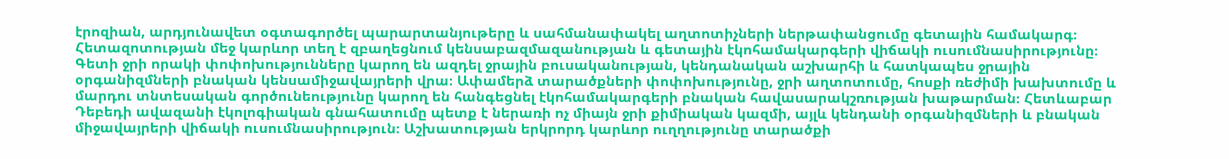էրոզիան, արդյունավետ օգտագործել պարարտանյութերը և սահմանափակել աղտոտիչների ներթափանցումը գետային համակարգ։ Հետազոտության մեջ կարևոր տեղ է զբաղեցնում կենսաբազմազանության և գետային էկոհամակարգերի վիճակի ուսումնասիրությունը։ Գետի ջրի որակի փոփոխությունները կարող են ազդել ջրային բուսականության, կենդանական աշխարհի և հատկապես ջրային օրգանիզմների բնական կենսամիջավայրերի վրա։ Ափամերձ տարածքների փոփոխությունը, ջրի աղտոտումը, հոսքի ռեժիմի խախտումը և մարդու տնտեսական գործունեությունը կարող են հանգեցնել էկոհամակարգերի բնական հավասարակշռության խաթարման։ Հետևաբար Դեբեդի ավազանի էկոլոգիական գնահատումը պետք է ներառի ոչ միայն ջրի քիմիական կազմի, այլև կենդանի օրգանիզմների և բնական միջավայրերի վիճակի ուսումնասիրություն։ Աշխատության երկրորդ կարևոր ուղղությունը տարածքի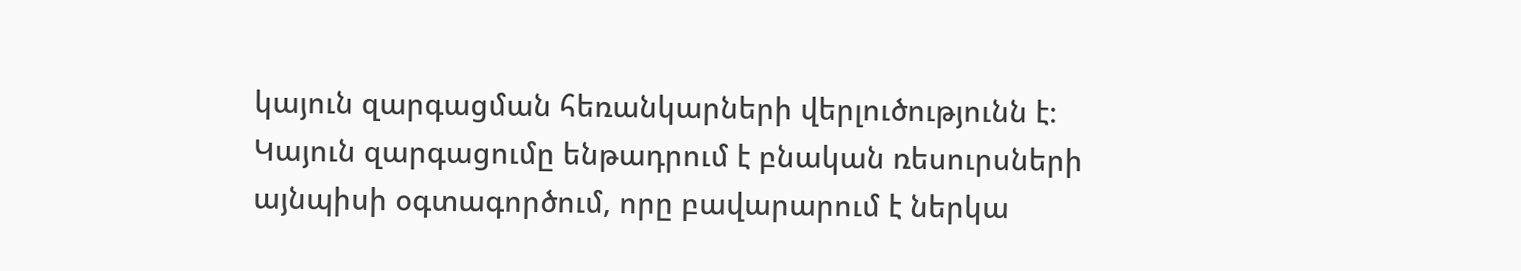կայուն զարգացման հեռանկարների վերլուծությունն է։ Կայուն զարգացումը ենթադրում է բնական ռեսուրսների այնպիսի օգտագործում, որը բավարարում է ներկա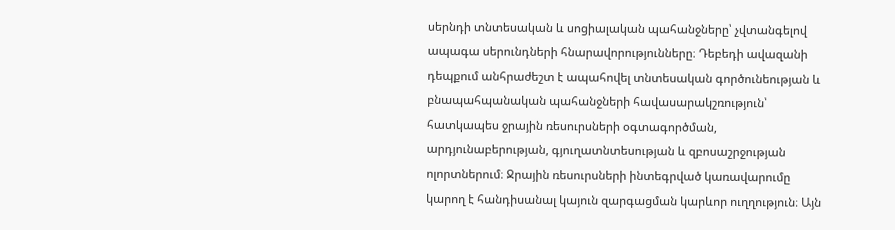սերնդի տնտեսական և սոցիալական պահանջները՝ չվտանգելով ապագա սերունդների հնարավորությունները։ Դեբեդի ավազանի դեպքում անհրաժեշտ է ապահովել տնտեսական գործունեության և բնապահպանական պահանջների հավասարակշռություն՝ հատկապես ջրային ռեսուրսների օգտագործման, արդյունաբերության, գյուղատնտեսության և զբոսաշրջության ոլորտներում։ Ջրային ռեսուրսների ինտեգրված կառավարումը կարող է հանդիսանալ կայուն զարգացման կարևոր ուղղություն։ Այն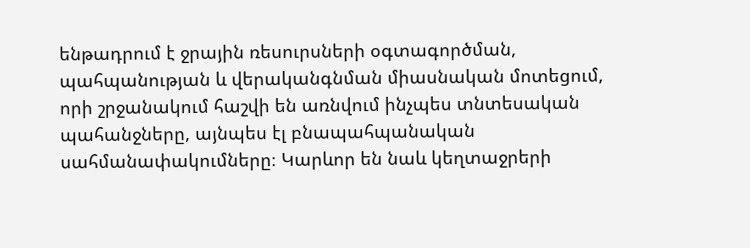ենթադրում է ջրային ռեսուրսների օգտագործման, պահպանության և վերականգնման միասնական մոտեցում, որի շրջանակում հաշվի են առնվում ինչպես տնտեսական պահանջները, այնպես էլ բնապահպանական սահմանափակումները։ Կարևոր են նաև կեղտաջրերի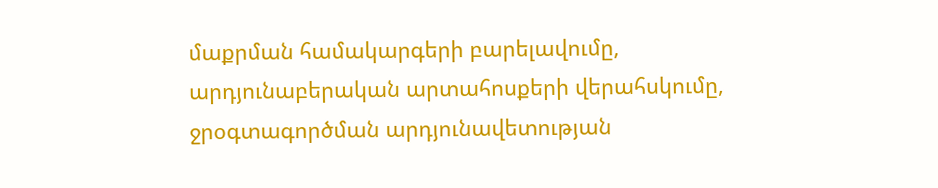մաքրման համակարգերի բարելավումը, արդյունաբերական արտահոսքերի վերահսկումը, ջրօգտագործման արդյունավետության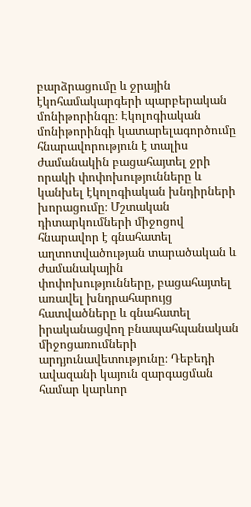բարձրացումը և ջրային էկոհամակարգերի պարբերական մոնիթորինգը։ Էկոլոգիական մոնիթորինգի կատարելագործումը հնարավորություն է տալիս ժամանակին բացահայտել ջրի որակի փոփոխությունները և կանխել էկոլոգիական խնդիրների խորացումը։ Մշտական դիտարկումների միջոցով հնարավոր է գնահատել աղտոտվածության տարածական և ժամանակային փոփոխությունները, բացահայտել առավել խնդրահարույց հատվածները և գնահատել իրականացվող բնապահպանական միջոցառումների արդյունավետությունը։ Դեբեդի ավազանի կայուն զարգացման համար կարևոր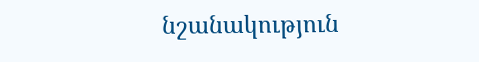նշանակություն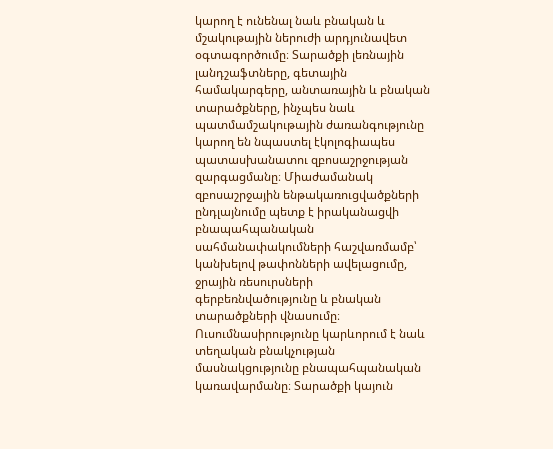կարող է ունենալ նաև բնական և մշակութային ներուժի արդյունավետ օգտագործումը։ Տարածքի լեռնային լանդշաֆտները, գետային համակարգերը, անտառային և բնական տարածքները, ինչպես նաև պատմամշակութային ժառանգությունը կարող են նպաստել էկոլոգիապես պատասխանատու զբոսաշրջության զարգացմանը։ Միաժամանակ զբոսաշրջային ենթակառուցվածքների ընդլայնումը պետք է իրականացվի բնապահպանական սահմանափակումների հաշվառմամբ՝ կանխելով թափոնների ավելացումը, ջրային ռեսուրսների գերբեռնվածությունը և բնական տարածքների վնասումը։ Ուսումնասիրությունը կարևորում է նաև տեղական բնակչության մասնակցությունը բնապահպանական կառավարմանը։ Տարածքի կայուն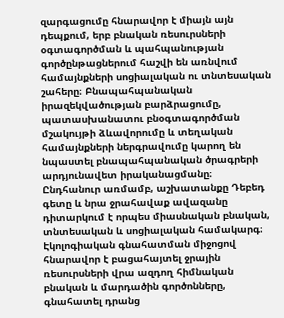զարգացումը հնարավոր է միայն այն դեպքում, երբ բնական ռեսուրսների օգտագործման և պահպանության գործընթացներում հաշվի են առնվում համայնքների սոցիալական ու տնտեսական շահերը։ Բնապահպանական իրազեկվածության բարձրացումը, պատասխանատու բնօգտագործման մշակույթի ձևավորումը և տեղական համայնքների ներգրավումը կարող են նպաստել բնապահպանական ծրագրերի արդյունավետ իրականացմանը։ Ընդհանուր առմամբ, աշխատանքը Դեբեդ գետը և նրա ջրահավաք ավազանը դիտարկում է որպես միասնական բնական, տնտեսական և սոցիալական համակարգ։ Էկոլոգիական գնահատման միջոցով հնարավոր է բացահայտել ջրային ռեսուրսների վրա ազդող հիմնական բնական և մարդածին գործոնները, գնահատել դրանց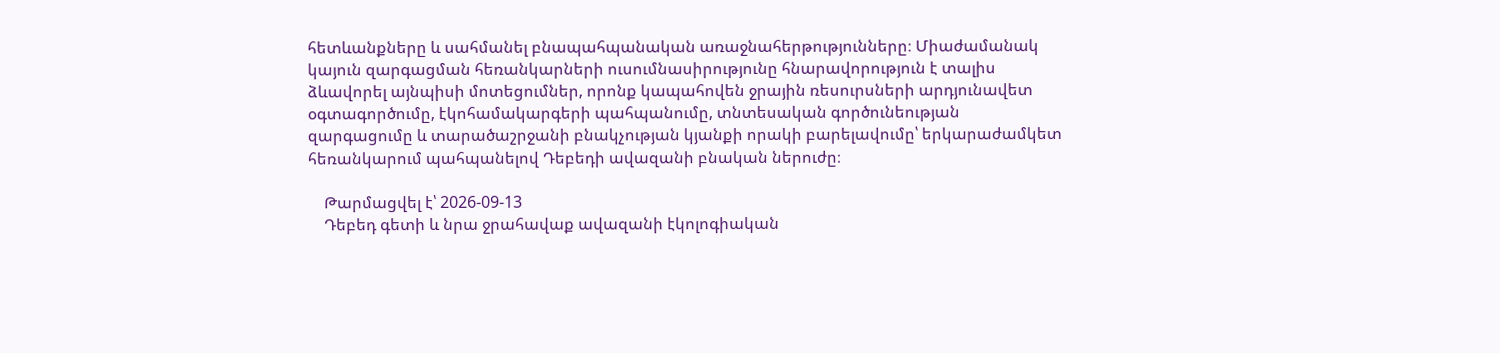հետևանքները և սահմանել բնապահպանական առաջնահերթությունները։ Միաժամանակ կայուն զարգացման հեռանկարների ուսումնասիրությունը հնարավորություն է տալիս ձևավորել այնպիսի մոտեցումներ, որոնք կապահովեն ջրային ռեսուրսների արդյունավետ օգտագործումը, էկոհամակարգերի պահպանումը, տնտեսական գործունեության զարգացումը և տարածաշրջանի բնակչության կյանքի որակի բարելավումը՝ երկարաժամկետ հեռանկարում պահպանելով Դեբեդի ավազանի բնական ներուժը։

    Թարմացվել է՝ 2026-09-13
    Դեբեդ գետի և նրա ջրահավաք ավազանի էկոլոգիական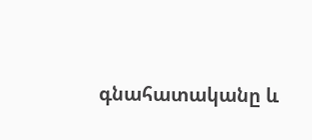գնահատականը և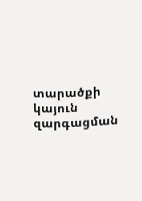տարածքի կայուն զարգացման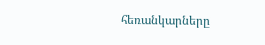հեռանկարները